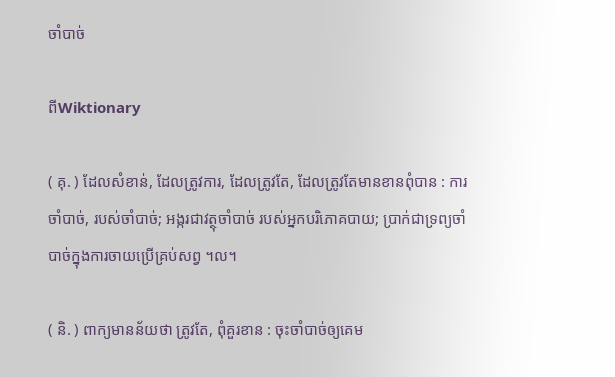ចាំបាច់

ពីWiktionary

( គុ. ) ដែលសំខាន់, ដែលត្រូវការ, ដែលត្រូវតែ, ដែលត្រូវតែមានខានពុំបាន : ការចាំបាច់, របស់ចាំបាច់; អង្ករជាវត្ថុចាំបាច់ របស់អ្នកបរិភោគបាយ; ប្រាក់ជាទ្រព្យចាំបាច់ក្នុងការចាយប្រើគ្រប់សព្វ ។ល។

( និ. ) ពាក្យមានន័យថា ត្រូវតែ, ពុំគួរខាន : ចុះចាំបាច់ឲ្យគេម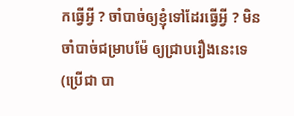កធ្វើអ្វី ? ចាំបាច់ឲ្យខ្ញុំទៅដែរធ្វើអ្វី ? មិនចាំបាច់ជម្រាបម៉ែ ឲ្យជ្រាបរឿងនេះទេ (ប្រើជា បា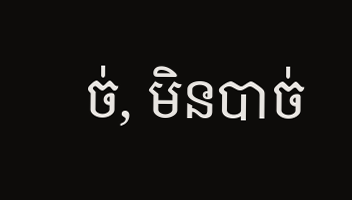ច់, មិនបាច់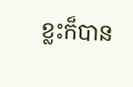ខ្លះក៏បាន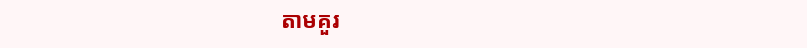តាមគួរ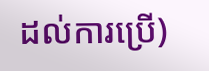ដល់ការប្រើ)